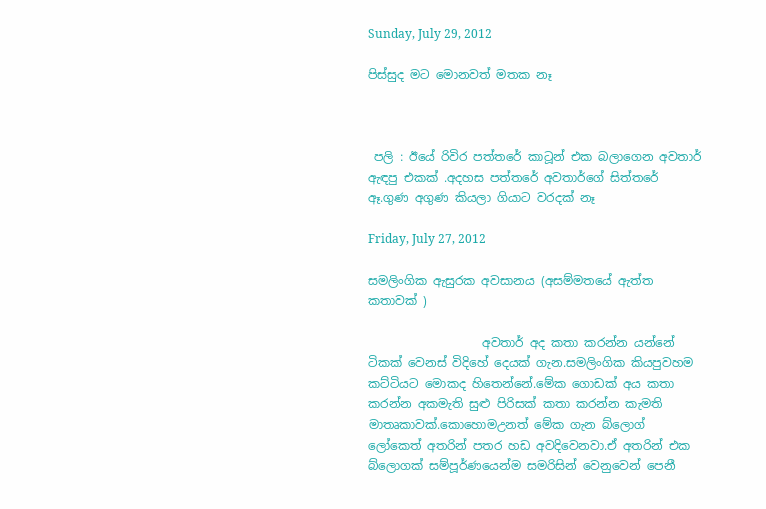Sunday, July 29, 2012

පිස්සුද මට මොනවත් මතක නෑ



 පලි : ඊයේ රිවිර පත්තරේ කාටූන් එක බලාගෙන අවතාර් ඇඳපු එකක් .අදහස පත්තරේ අවතාර්ගේ සිත්තරේ ඈ.ගුණ අගුණ කියලා ගියාට වරදක් නෑ

Friday, July 27, 2012

සමලිංගික ඇසුරක අවසානය (අසම්මතයේ ඇත්ත කතාවක් )

                   අවතාර් අද කතා කරන්න යන්නේ ටිකක් වෙනස් විදිහේ දෙයක් ගැන.සමලිංගික කියපුවහම කට්ටියට මොකද හිතෙන්නේ.මේක ගොඩක් අය කතා කරන්න අකමැති සුළු පිරිසක් කතා කරන්න කැමති මාතෘකාවක්.කොහොමඋනත් මේක ගැන බ්ලොග් ලෝකෙත් අතරින් පතර හඩ අවදිවෙනවා.ඒ අතරින් එක බ්ලොගක් සම්පූර්ණයෙන්ම සමරිසින් වෙනුවෙන් පෙනී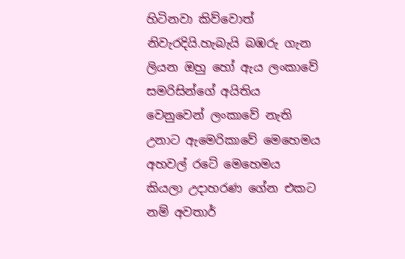හිටිනවා කිව්වොත් නිවැරදියි.හැබැයි බඹරු ගැන ලියන ඔහු හෝ ඇය ලංකාවේ සමරිසින්ගේ අයිතිය වෙනුවෙන් ලංකාවේ නැති උනාට ඇමෙරිකාවේ මෙහෙමය අහවල් රටේ මෙහෙමය කියලා උදාහරණ ගේන එකට නම් අවතාර්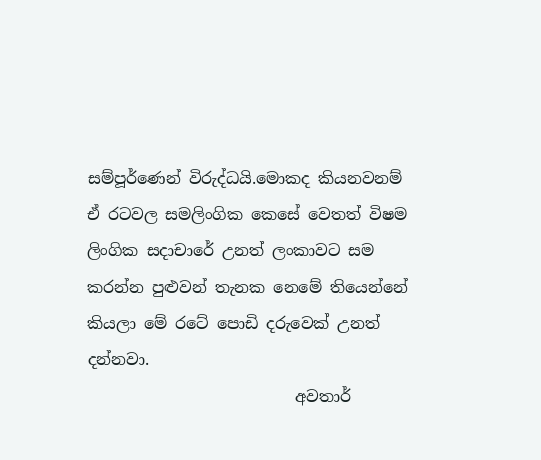සම්පූර්ණෙන් විරුද්ධයි.මොකද කියනවනම් ඒ රටවල සමලිංගික කෙසේ වෙතත් විෂම ලිංගික සදාචාරේ උනත් ලංකාවට සම කරන්න පුළුවන් තැනක නෙමේ තියෙන්නේ කියලා මේ රටේ පොඩි දරුවෙක් උනත් දන්නවා.
                          අවතාර්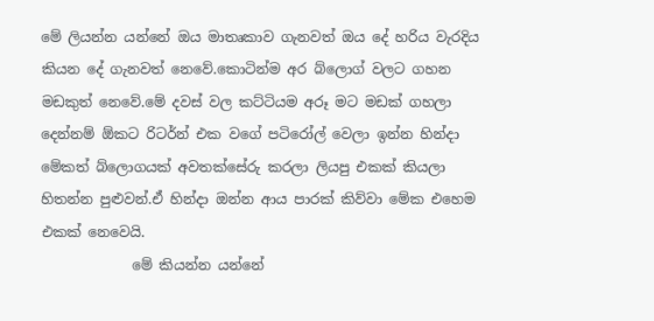මේ ලියන්න යන්නේ ඔය මාතෘකාව ගැනවත් ඔය දේ හරිය වැරදිය කියන දේ ගැනවත් නෙවේ.කොටින්ම අර බ්ලොග් වලට ගහන මඩකුත් නෙවේ.මේ දවස් වල කට්ටියම අරූ මට මඩක් ගහලා දෙන්නම් ඕකට රිටර්න් එක වගේ පටිරෝල් වෙලා ඉන්න හින්දා මේකත් බ්ලොගයක් අවතක්සේරු කරලා ලියපු එකක් කියලා හිතන්න පුළුවන්.ඒ හින්දා ඔන්න ආය පාරක් කිව්වා මේක එහෙම එකක් නෙවෙයි.
             මේ කියන්න යන්නේ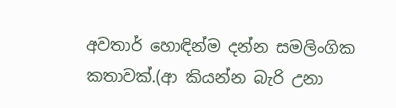අවතාර් හොඳින්ම දන්න සමලිංගික කතාවක්.(ආ කියන්න බැරි උනා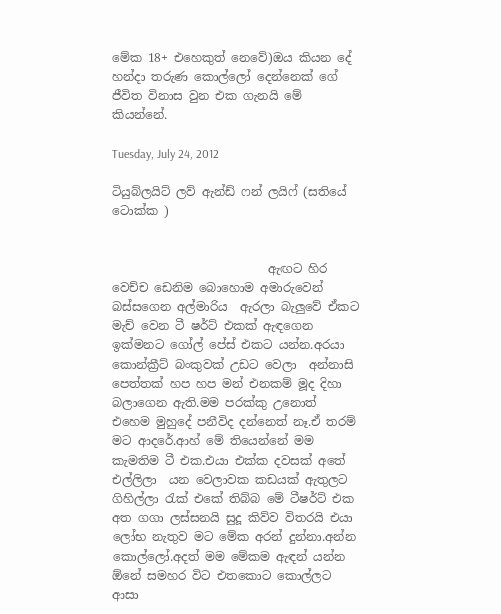මේක 18+ එහෙකුත් නෙවේ)ඔය කියන දේ හන්දා තරුණ කොල්ලෝ දෙන්නෙක් ගේ ජීවිත විනාස වුන එක ගැනයි මේ කියන්නේ.

Tuesday, July 24, 2012

ටියුබ්ලයිට් ලව් ඇන්ඩ් ෆන් ලයිෆ් (සතියේ ටොක්ක )


                          ඇඟට හිර වෙච්ච ඩෙනිම බොහොම අමාරුවෙන් බස්සගෙන අල්මාරිය  ඇරලා බැලුවේ ඒකට මැච් වෙන ටී ෂර්ට් එකක් ඇඳගෙන ඉක්මනට ගෝල් පේස් එකට යන්න.අරයා කොන්ක්‍රීට් බංකුවක් උඩට වෙලා  අන්නාසි පෙත්තක් හප හප මන් එනකම් මූද දිහා බලාගෙන ඇති.මම පරක්කු උනොත් එහෙම මුහුදේ පනීවිද දන්නෙත් නෑ.ඒ තරම් මට ආදරේ.ආහ් මේ තියෙන්නේ මම කැමතිම ටී එක.එයා එක්ක දවසක් අතේ එල්ලිලා  යන වෙලාවක කඩයක් ඇතුලට ගිහිල්ලා රැක් එකේ තිබ්බ මේ ටීෂර්ට් එක අත ගගා ලස්සනයි සුදූ කිව්ව විතරයි එයා ලෝභ නැතුව මට මේක අරන් දුන්නා.අන්න කොල්ලෝ.අදත් මම මේකම ඇඳන් යන්න ඕනේ සමහර විට එතකොට කොල්ලට ආසා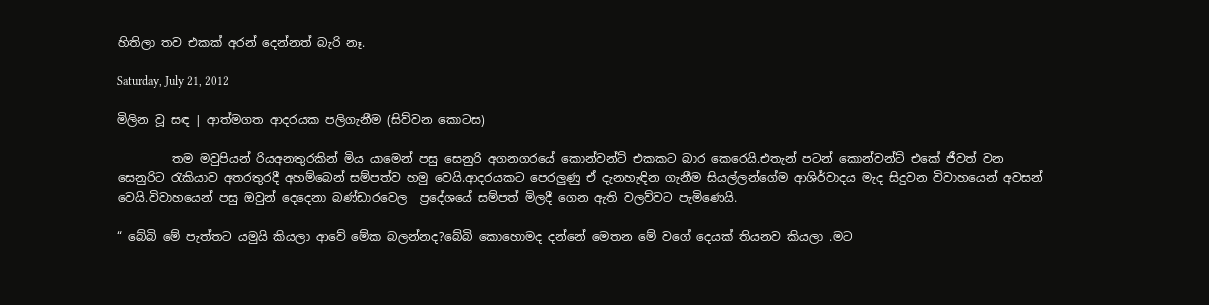හිතිලා තව එකක් අරන් දෙන්නත් බැරි නෑ.

Saturday, July 21, 2012

මිලින වූ සඳ | ආත්මගත ආදරයක පලිගැනීම (සිව්වන කොටස)

         තම මවුපියන් රියඅනතුරකින් මිය යාමෙන් පසු සෙනුරි අගනගරයේ කොන්වන්ට් එකකට බාර කෙරෙයි.එතැන් පටන් කොන්වන්ට් එකේ ජීවත් වන සෙනුරිට රැකියාව අතරතුරදී අහම්බෙන් සම්පත්ව හමු වෙයි.ආදරයකට පෙරලුණු ඒ දැනහැඳින ගැනීම සියල්ලන්ගේම ආශිර්වාදය මැද සිදුවන විවාහයෙන් අවසන් වෙයි.විවාහයෙන් පසු ඔවුන් දෙදෙනා බණ්ඩාරවෙල  ප්‍රදේශයේ සම්පත් මිලදී ගෙන ඇති වලව්වට පැමිණෙයි.

“ බේබි මේ පැත්තට යමුයි කියලා ආවේ මේක බලන්නද?බේබි කොහොමද දන්නේ මෙතන මේ වගේ දෙයක් තියනව කියලා .මට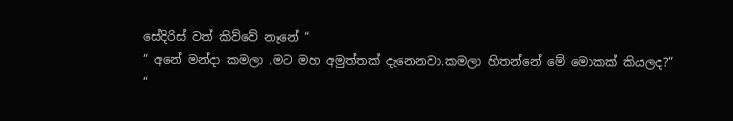සේදිරිස් වත් කිව්වේ නෑනේ “
“ අනේ මන්දා කමලා .මට මහ අමුත්තක් දැනෙනවා.කමලා හිතන්නේ මේ මොකක් කියලද?“
“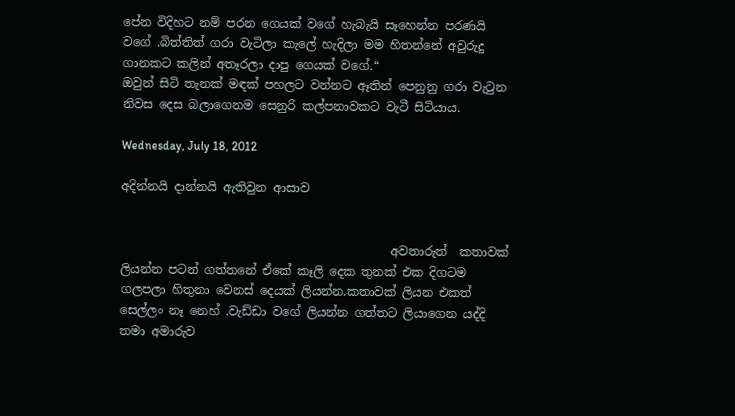පේන විදිහට නම් පරන ගෙයක් වගේ හැබැයි සෑහෙන්න පරණයි වගේ .බිත්තිත් ගරා වැටිලා කැලේ හැදිලා මම හිතන්නේ අවුරුදු ගානකට කලින් අතෑරලා දාපු ගෙයක් වගේ.“
ඔවුන් සිටි තැනක් මඳක් පහලට වන්නට ඈතින් පෙනුනු ගරා වැටුන නිවස දෙස බලාගෙනම සෙනුරි කල්පනාවකට වැටී සිටියාය.

Wednesday, July 18, 2012

අදින්නයි දාන්නයි ඇතිවුන ආසාව


                                             අවතාරුත්  කතාවක් ලියන්න පටන් ගත්තනේ ඒකේ කෑලි දෙක තුනක් එක දිගටම ගලපලා හිතුනා වෙනස් දෙයක් ලියන්න.කතාවක් ලියන එකත් සෙල්ලං නෑ නෙහ් .වැඩ්ඩා වගේ ලියන්න ගත්තට ලියාගෙන යද්දි තමා අමාරුව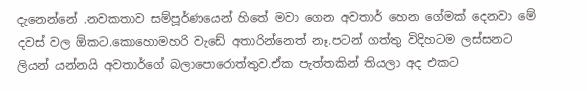දැනෙන්නේ .නවකතාව සම්පූර්ණයෙන් හිතේ මවා ගෙන අවතාර් හෙන ගේමක් දෙනවා මේ දවස් වල ඕකට.කොහොමහරි වැඩේ අතාරින්නෙත් නෑ.පටන් ගත්තු විදිහටම ලස්සනට ලියන් යන්නයි අවතාර්ගේ බලාපොරොත්තුව.ඒක පැත්තකින් තියලා අද එකට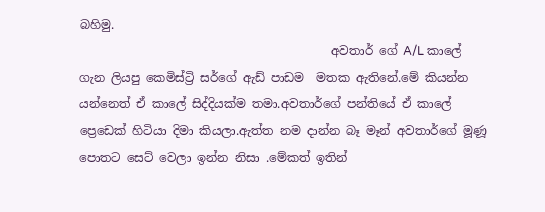බහිමු.
                                          අවතාර් ගේ A/L කාලේ ගැන ලියපු කෙමිස්ට්‍රි සර්ගේ ඇඩ් පාඩම  මතක ඇතිනේ.මේ කියන්න යන්නෙත් ඒ කාලේ සිද්දියක්ම තමා.අවතාර්ගේ පන්තියේ ඒ කාලේ ප්‍රෙඩෙක් හිටියා දිමා කියලා.ඇත්ත නම දාන්න බෑ මෑන් අවතාර්ගේ මූණූ පොතට සෙට් වෙලා ඉන්න නිසා .මේකත් ඉතින්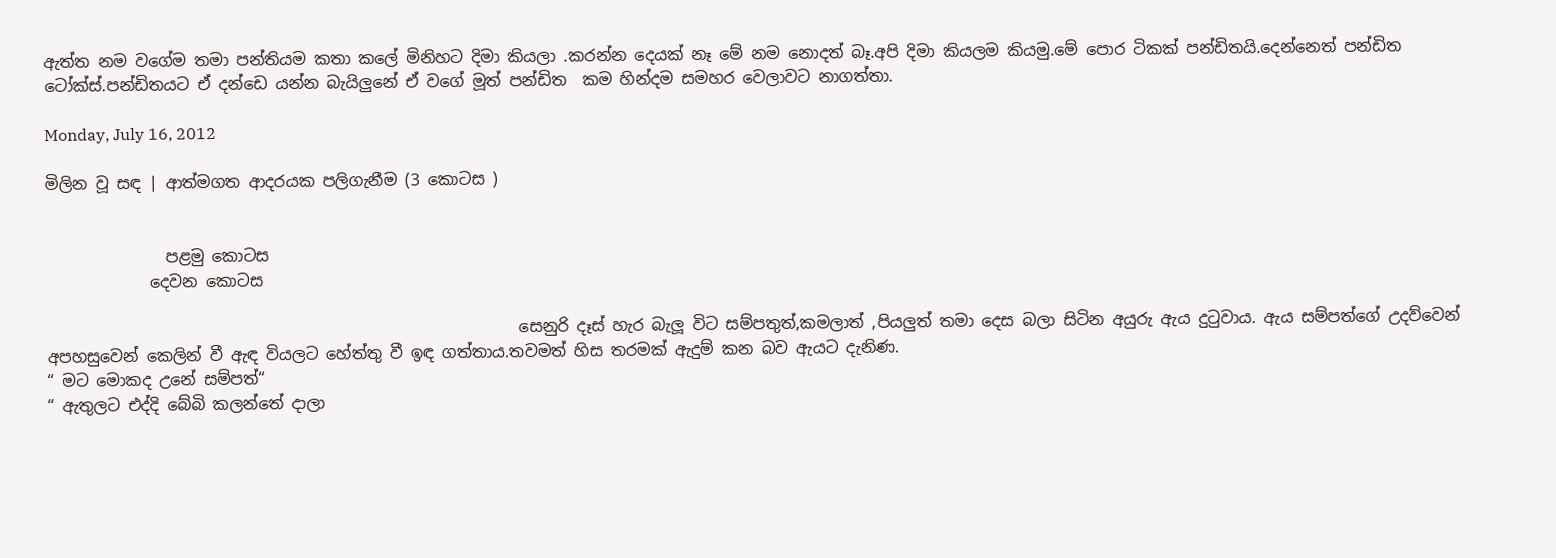ඇත්ත නම වගේම තමා පන්තියම කතා කලේ මිනිහට දිමා කියලා .කරන්න දෙයක් නෑ මේ නම නොදත් බෑ.අපි දිමා කියලම කියමු.මේ පොර ටිකක් පන්ඩිතයි.දෙන්නෙත් පන්ඩිත ටෝක්ස්.පන්ඩිතයට ඒ දන්ඩෙ යන්න බැයිලුනේ ඒ වගේ මූත් පන්ඩිත  කම හින්දම සමහර වෙලාවට නාගත්තා.

Monday, July 16, 2012

මිලින වූ සඳ | ආත්මගත ආදරයක පලිගැනීම (3 කොටස )


               පළමු කොටස
             දෙවන කොටස

                                                           සෙනුරි දෑස් හැර බැලූ විට සම්පතුත්,කමලාත් ,පියලුත් තමා දෙස බලා සිටින අයුරු ඇය දුටුවාය. ඇය සම්පත්ගේ උදව්වෙන් අපහසුවෙන් කෙලින් වී ඇඳ වියලට හේත්තු වී ඉඳ ගත්තාය.තවමත් හිස තරමක් ඇදුම් කන බව ඇයට දැනිණ.
“ මට මොකද උනේ සම්පත්“
“ ඇතුලට එද්දි බේබි කලන්තේ දාලා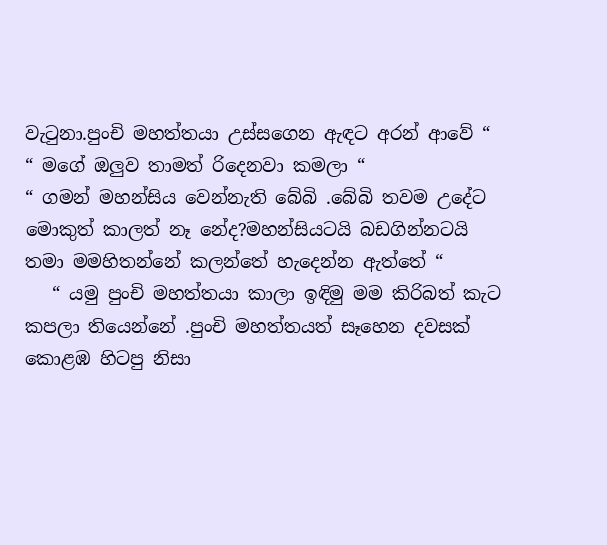වැටුනා.පුංචි මහත්තයා උස්සගෙන ඇඳට අරන් ආවේ “
“ මගේ ඔලුව තාමත් රිදෙනවා කමලා “
“ ගමන් මහන්සිය වෙන්නැති බේබි .බේබි තවම උදේට මොකුත් කාලත් නෑ නේද?මහන්සියටයි බඩගින්නටයි තමා මමහිතන්නේ කලන්තේ හැදෙන්න ඇත්තේ “
   “ යමු පුංචි මහත්තයා කාලා ඉඳිමු මම කිරිබත් කැට කපලා තියෙන්නේ .පුංචි මහත්තයත් සෑහෙන දවසක් කොළඹ හිටපු නිසා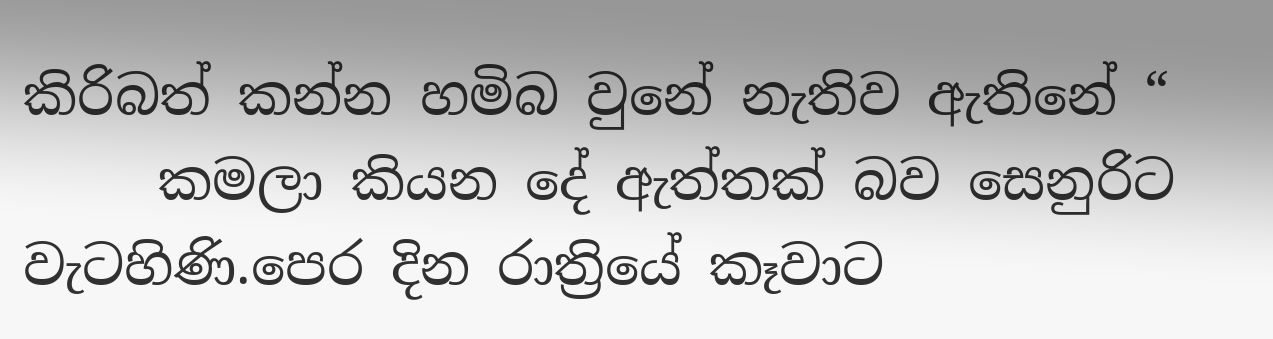කිරිබත් කන්න හමිබ වුනේ නැතිව ඇතිනේ “
     කමලා කියන දේ ඇත්තක් බව සෙනුරිට වැටහිණි.පෙර දින රාත්‍රියේ කෑවාට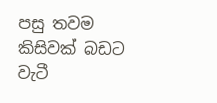පසු තවම කිසිවක් බඩට වැටී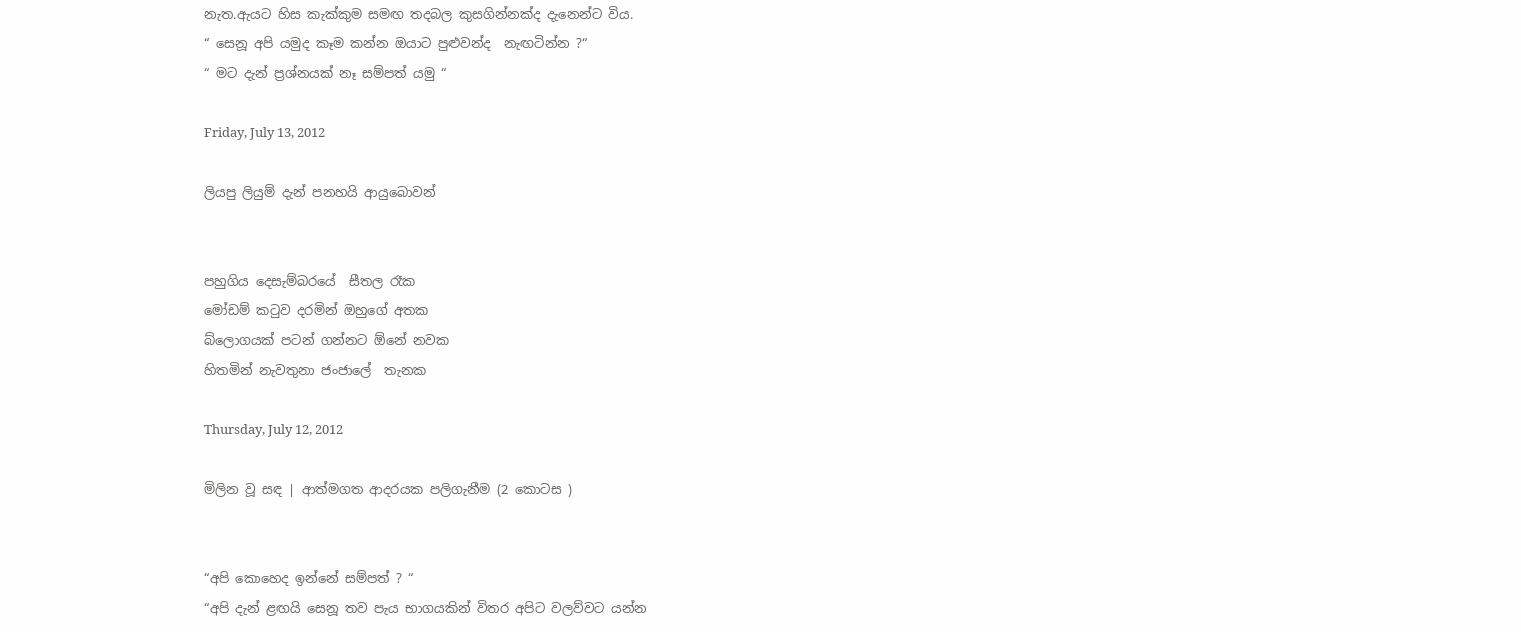නැත.ඇයට හිස කැක්කුම සමඟ තදබල කුසගින්නක්ද දැනෙන්ට විය.
“ සෙනූ අපි යමුද කෑම කන්න ඔයාට පුළුවන්ද  නැඟටින්න ?“
“ මට දැන් ප්‍රශ්නයක් නෑ සම්පත් යමු “

Friday, July 13, 2012

ලියපු ලියුම් දැන් පනහයි ආයුබොවන්


පහුගිය දෙසැම්බරයේ  සීතල රෑක
මෝඩම් කටුව දරමින් ඔහුගේ අතක
බ්ලොගයක් පටන් ගන්නට ඕනේ නවක
හිතමින් නැවතුනා ජංජාලේ  තැනක

Thursday, July 12, 2012

මිලින වූ සඳ | ආත්මගත ආදරයක පලිගැනීම (2 කොටස )


“අපි කොහෙද ඉන්නේ සම්පත් ? “
“අපි දැන් ළඟයි සෙනූ තව පැය භාගයකින් විතර අපිට වලව්වට යන්න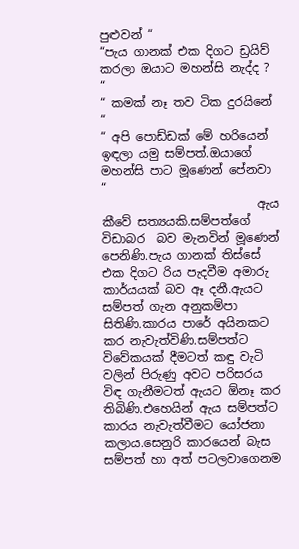පුළුවන් “
“පැය ගානක් එක දිගට ඩ්‍රයිව් කරලා ඔයාට මහන්සි නැද්ද ? “
“ කමක් නෑ තව ටික දුරයිනේ “
“ අපි පොඩ්ඩක් මේ හරියෙන් ඉඳලා යමු සම්පත්.ඔයාගේ මහන්සි පාට මූණෙන් පේනවා “
                          ඇය කීවේ සත්‍යයකි.සම්පත්ගේ විඩාබර  බව මැනවින් මූණෙන් පෙනිණි.පැය ගානක් තිස්සේ එක දිගට රිය පැදවීම අමාරු කාර්යයක් බව ඈ දනී.ඇයට සම්පත් ගැන අනුකම්පා සිතිණි.කාරය පාරේ අයිනකට කර නැවැත්විණි.සම්පත්ට විවේකයක් දීමටත් කඳු වැටි වලින් පිරුණු අවට පරිසරය විඳ ගැනීමටත් ඇයට ඕනෑ කර තිබිණි.එහෙයින් ඇය සම්පත්ට කාරය නැවැත්වීමට යෝජනා කලාය.සෙනුරි කාරයෙන් බැස සම්පත් හා අත් පටලවාගෙනම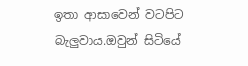ඉතා ආසාවෙන් වටපිට බැලුවාය.ඔවුන් සිටියේ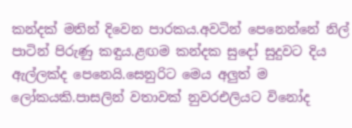කන්දක් මතින් දිවෙන පාරකය.අවටින් පෙනෙන්නේ නිල් පාටින් පිරුණු කඳුය.ළඟම කන්දක සුදෝ සුදුවට දිය ඇල්ලක්ද පෙනෙයි.සෙනුරිට මෙය අලුත් ම ලෝකයකි.පාසලින් වතාවක් නුවරඑලියට විනෝද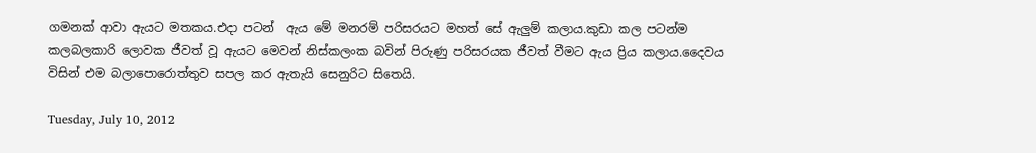ගමනක් ආවා ඇයට මතකය.එදා පටන්  ඇය මේ මනරම් පරිසරයට මහත් සේ ඇලුම් කලාය.කුඩා කල පටන්ම කලබලකාරි ලොවක ජීවත් වූ ඇයට මෙවන් නිස්කලංක බවින් පිරුණු පරිසරයක ජීවත් වීමට ඇය ප්‍රිය කලාය.දෛවය විසින් එම බලාපොරොත්තුව සපල කර ඇතැයි සෙනුරිට සිතෙයි.

Tuesday, July 10, 2012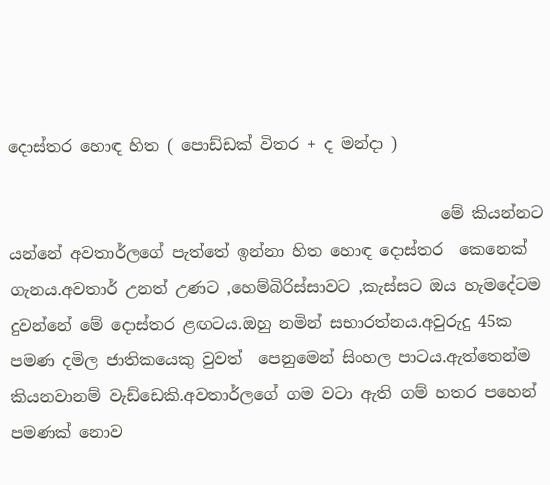දොස්තර හොඳ හිත ( පොඩ්ඩක් විතර + ද මන්දා )

                                                      මේ කියන්නට යන්නේ අවතාර්ලගේ පැත්තේ ඉන්නා හිත හොඳ දොස්තර  කෙනෙක් ගැනය.අවතාර් උනත් උණට ,හෙම්බිරිස්සාවට ,කැස්සට ඔය හැමදේටම දුවන්නේ මේ දොස්තර ළඟටය.ඔහු නමින් සභාරත්නය.අවුරුදු 45ක පමණ දමිල ජාතිකයෙකු වුවත්  පෙනුමෙන් සිංහල පාටය.ඇත්තෙන්ම කියනවානම් වැඩ්ඩෙකි.අවතාර්ලගේ ගම වටා ඇති ගම් හතර පහෙන් පමණක් නොව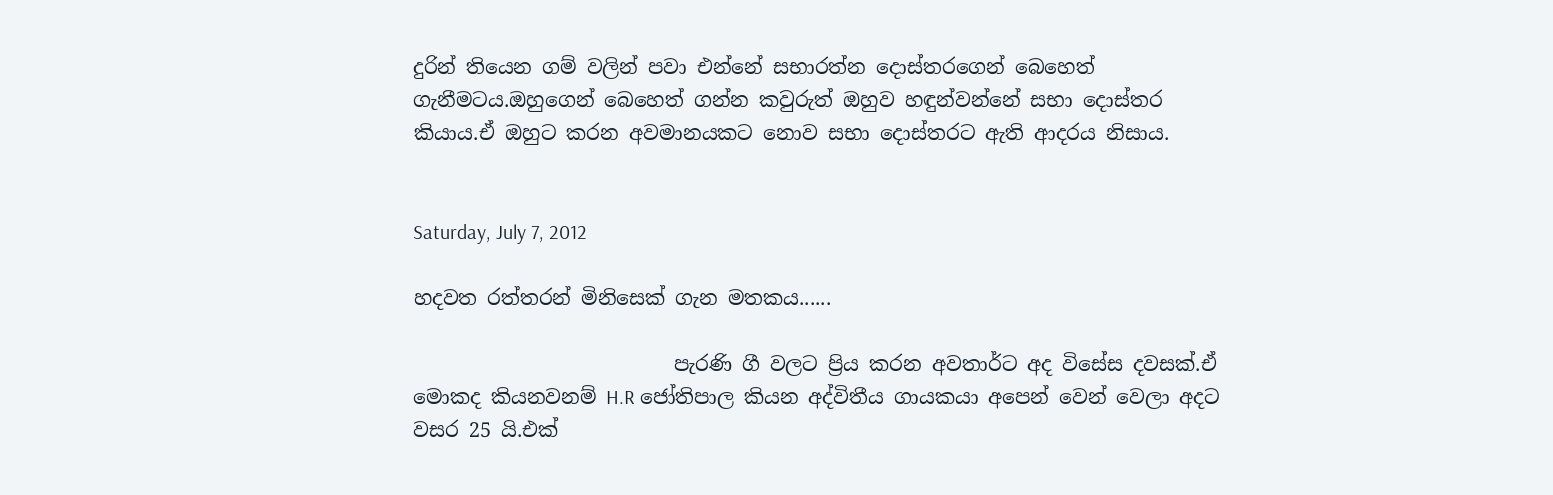දුරින් තියෙන ගම් වලින් පවා එන්නේ සභාරත්න දොස්තරගෙන් බෙහෙත් ගැනීමටය.ඔහුගෙන් බෙහෙත් ගන්න කවුරුත් ඔහුව හඳුන්වන්නේ සභා දොස්තර කියාය.ඒ ඔහුට කරන අවමානයකට නොව සභා දොස්තරට ඇති ආදරය නිසාය.


Saturday, July 7, 2012

හදවත රත්තරන් මිනිසෙක් ගැන මතකය......

                          පැරණි ගී වලට ප්‍රිය කරන අවතාර්ට අද විසේස දවසක්.ඒ මොකද කියනවනම් H.R ජෝතිපාල කියන අද්විතීය ගායකයා අපෙන් වෙන් වෙලා අදට වසර 25 යි.එක්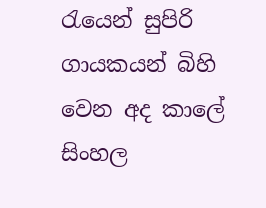රැයෙන් සුපිරි ගායකයන් බිහි වෙන අද කාලේ සිංහල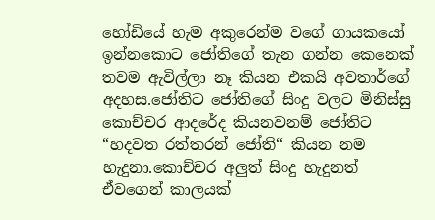හෝඩියේ හැම අකුරෙන්ම වගේ ගායකයෝ ඉන්නකොට ජෝතිගේ තැන ගන්න කෙනෙක් තවම ඇවිල්ලා නෑ කියන එකයි අවතාර්ගේ අදහස.ජෝතිට ජෝතිගේ සිංදු වලට මිනිස්සු කොච්චර ආදරේද කියනවනම් ජෝතිට “හදවත රත්තරන් ජෝති“ කියන නම හැදුනා.කොච්චර අලුත් සිංදු හැදුනත් ඒවගෙන් කාලයක්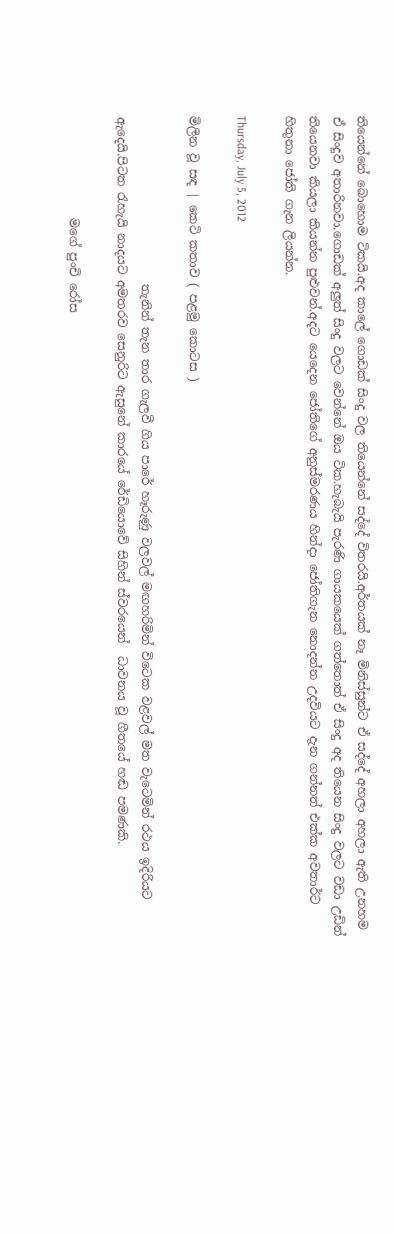තියෙන්නේ බොහොම ටිකයි.අද කාලේ ගොඩක් සිංදු වල තියෙන්නේ සද්දේ විතරයි.අර්තයක් නෑ මිනිස්සුන්ට ඒ සද්දේ අහලා අහලා ඇති උනහම ඒ සිංදුව අතාරිනවා.ගොඩක් අලුත් සිංදු වලට වෙන්නේ ඔය ටික.හැබැයි පැරණි ගායකයෙක් ගත්තොත් ඒ සිංදු අද තියෙන සිංදු වලට වඩා උඩින් තියෙනවා කියලා කියන්න පුළුවන්.අදට යෙදෙන ජෝතිගේ අනුස්මරණය හින්දා ජෝතිගැන නොදන්න උදවියට දැන ගන්නත් එක්ක අවතාර්ට හිතුනා ජෝති ගැන ලියන්න.

Thursday, July 5, 2012

මිලින වූ සඳ | කෙටි කතාව ( පළමු කොටස )

                            තැනින් තැන තාර ගැලවී ගිය පාරේ හෑරුණු වලවල් මඟහරිමින් විටෙක වළවල් මත වැටෙමින් රථය ඉදිරියට ඇදෙයි.පිටත රැහැයි නාදයට අමතරව සෙනුරිට ඇසුනේ කාරයේ රේඩියොවේ සිහින් ස්වරයෙන්  ධාවනය වූ ගීතයේ හඬ පමණකි.

                 මගේ පුංචි රෝස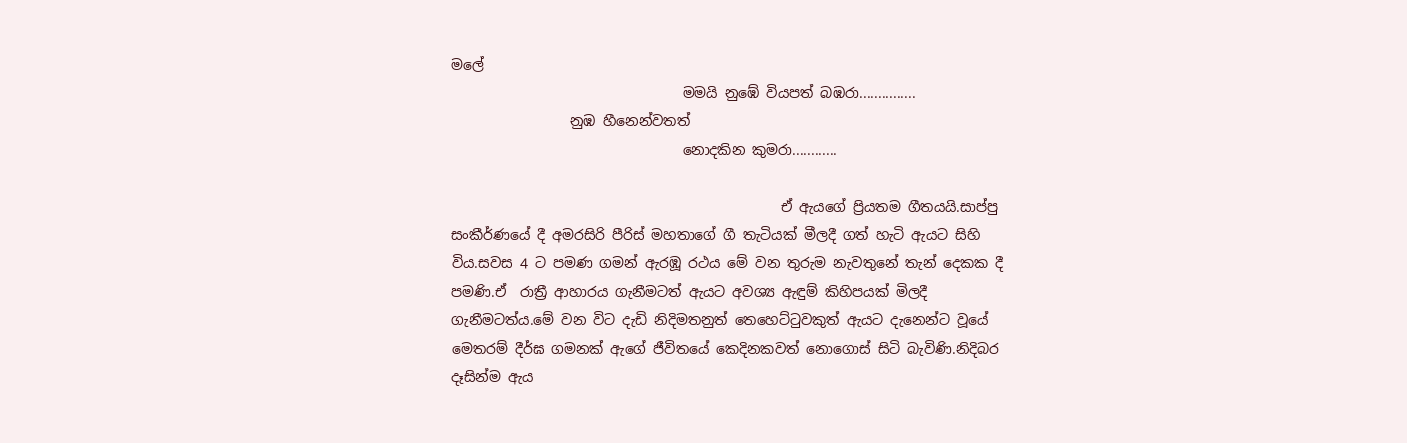මලේ
                                 මමයි නුඹේ වියපත් බඹරා...............
                 නුඹ හීනෙන්වතත්
                                 නොදකින කුමරා............

                                               ඒ ඇයගේ ප්‍රියතම ගීතයයි.සාප්පු සංකීර්ණයේ දී අමරසිරි පීරිස් මහතාගේ ගී තැටියක් මීලදී ගත් හැටි ඇයට සිහි විය.සවස 4 ට පමණ ගමන් ඇරඹූ රථය මේ වන තුරුම නැවතුනේ තැන් දෙකක දී පමණි.ඒ  රාත්‍රී ආහාරය ගැනීමටත් ඇයට අවශ්‍ය ඇඳුම් කිහිපයක් මිලදී ගැනීමටත්ය.මේ වන විට දැඩි නිදිමතනුත් තෙහෙට්ටුවකුත් ඇයට දැනෙන්ට වූයේ මෙතරම් දීර්ඝ ගමනක් ඇගේ ජීවිතයේ කෙදිනකවත් නොගොස් සිටි බැවිණි.නිදිබර දෑසින්ම ඇය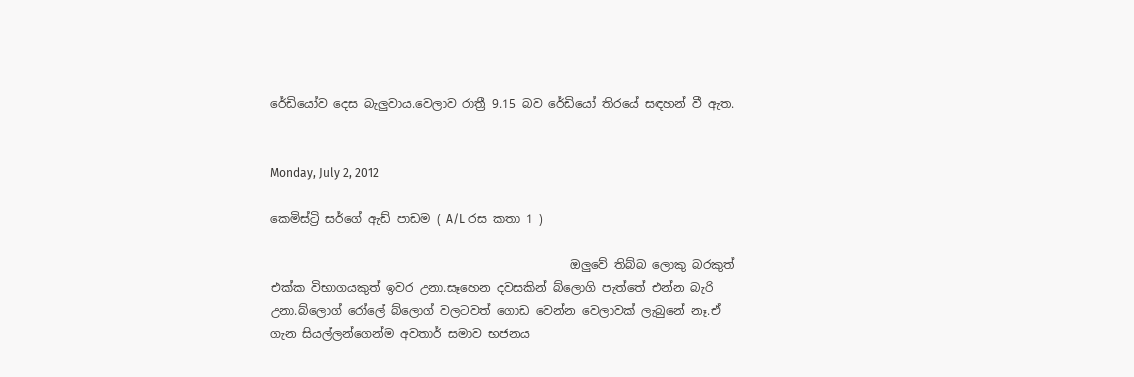රේඩියෝව දෙස බැලුවාය.වෙලාව රාත්‍රී 9.15 බව රේඩියෝ තිරයේ සඳහන් වී ඇත.


Monday, July 2, 2012

කෙමිස්ට්‍රි සර්ගේ ඇඩ් පාඩම ( A/L රස කතා 1 )

                                                  ඔලුවේ තිබ්බ ලොකු බරකුත් එක්ක විභාගයකුත් ඉවර උනා.සෑහෙන දවසකින් බ්ලොගි පැත්තේ එන්න බැරි උනා.බ්ලොග් රෝලේ බ්ලොග් වලටවත් ගොඩ වෙන්න වෙලාවක් ලැබුනේ නෑ.ඒ ගැන සියල්ලන්ගෙන්ම අවතාර් සමාව භජනය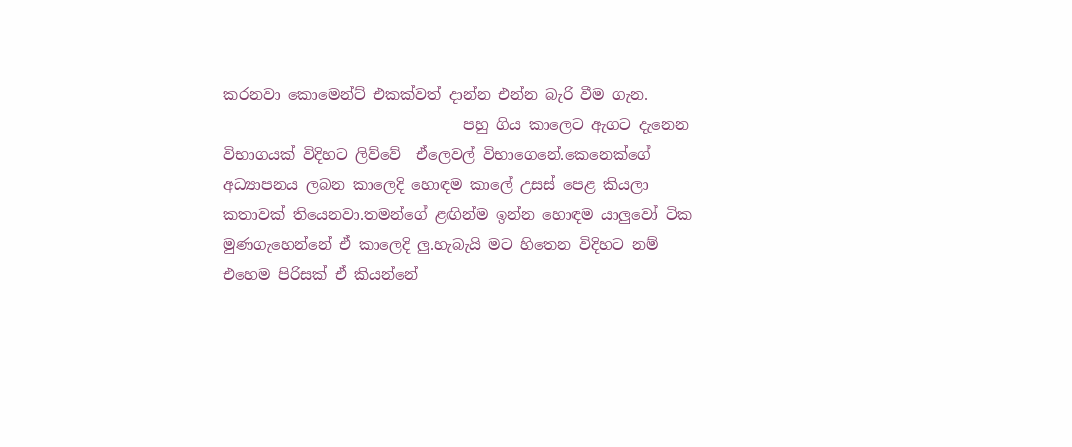කරනවා කොමෙන්ට් එකක්වත් දාන්න එන්න බැරි වීම ගැන.
                                පහු ගිය කාලෙට ඇගට දැනෙන විභාගයක් විදිහට ලිව්වේ  ඒලෙවල් විභාගෙනේ.කෙනෙක්ගේ අධ්‍යාපනය ලබන කාලෙදි හොඳම කාලේ උසස් පෙළ කියලා කතාවක් තියෙනවා.තමන්ගේ ළඟින්ම ඉන්න හොඳම යාලුවෝ ටික මුණගැහෙන්නේ ඒ කාලෙදි ලු.හැබැයි මට හිතෙන විදිහට නම් එහෙම පිරිසක් ඒ කියන්නේ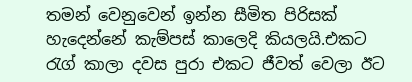තමන් වෙනුවෙන් ඉන්න සීමිත පිරිසක් හැදෙන්නේ කැම්පස් කාලෙදි කියලයි.එකට රැග් කාලා දවස පුරා එකට ජීවත් වෙලා ඊට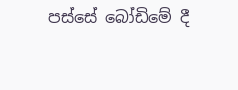පස්සේ බෝඩිමේ දී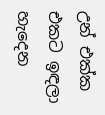උන් එක්ක එකට ඉඳලා හැදෙන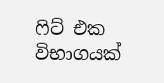ෆිට් එක විභාගයක්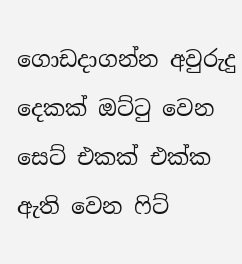ගොඩදාගන්න අවුරුදු දෙකක් ඔට්ටු වෙන සෙට් එකක් එක්ක ඇති වෙන ෆිට්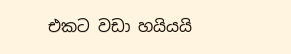එකට වඩා හයියයි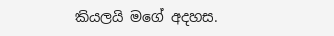කියලයි මගේ අදහස.